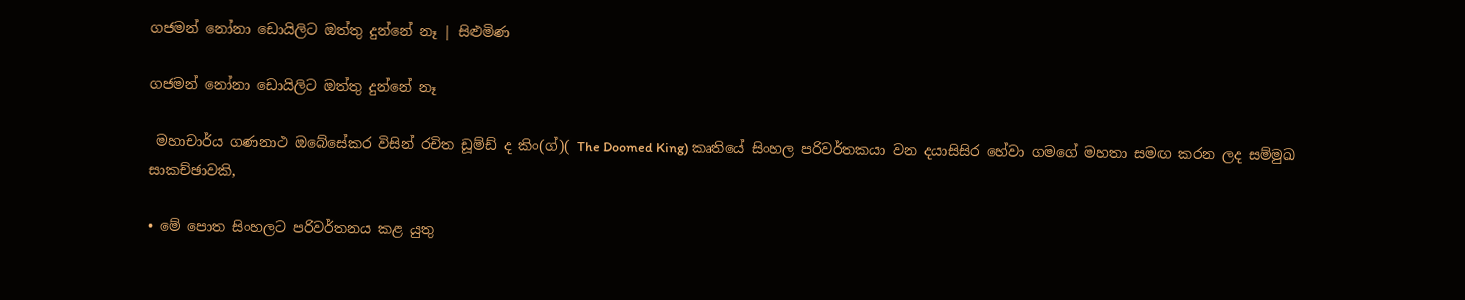ගජමන් නෝනා ඩොයිලිට ඔත්තු දුන්නේ නෑ | සිළුමිණ

ගජමන් නෝනා ඩොයිලිට ඔත්තු දුන්නේ නෑ

 මහාචාර්ය ගණනාථ ඔබේසේකර විසින් රචිත ඩූම්ඩ් ද කිං(ග්)( The Doomed King) කෘතියේ සිංහල පරිවර්තකයා වන දයාසිසිර හේවා ගමගේ මහතා සමඟ කරන ලද සම්මුඛ සාකච්ඡාවකි,

• මේ පොත සිංහලට පරිවර්තනය කළ යුතු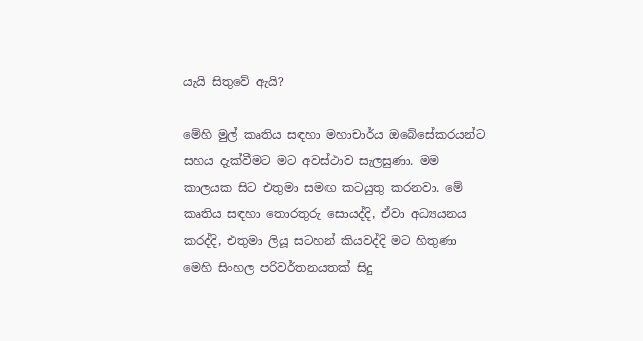යැයි සිතුවේ ඇයි?

මේහි මුල් කෘතිය සඳහා මහාචාර්ය ඔබේසේකරයන්ට සහය දැක්වීමට මට අවස්ථාව සැලසුණා. මම කාලයක සිට එතුමා සමඟ කටයුතු කරනවා. මේ කෘතිය සඳහා තොරතුරු සොයද්දි, ඒවා අධ්‍යයනය කරද්දි, එතුමා ලියූ සටහන් කියවද්දි මට හිතුණා මෙහි සිංහල පරිවර්තනයතක් සිදු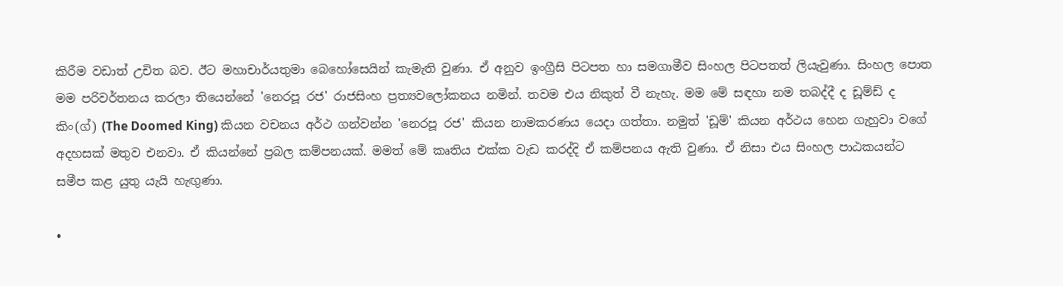කිරීම වඩාත් උචිත බව. ඊට මහාචාර්යතුමා බෙහෝසෙයින් කැමැති වුණා. ඒ අනුව ඉංග්‍රීසි පිටපත හා සමගාමීව සිංහල පිටපතත් ලියැවුණා. සිංහල පොත මම පරිවර්තනය කරලා තියෙන්නේ 'නෙරපූ රජ' රාජසිංහ ප්‍රත්‍යවලෝකනය නමින්. තවම එය නිකුත් වී නැහැ. මම මේ සඳහා නම තබද්දී ද ඩූම්ඩ් ද කිං(ග්) (The Doomed King) කියන වචනය අර්ථ ගන්වන්න 'නෙරපූ රජ' කියන නාමකරණය යෙදා ගත්තා. නමුත් 'ඩූම්' කියන අර්ථය හෙන ගැහුවා වගේ අදහසක් මතුව එනවා. ඒ කියන්නේ ප්‍රබල කම්පනයක්. මමත් මේ කෘතිය එක්ක වැඩ කරද්දි ඒ කම්පනය ඇති වුණා. ඒ නිසා එය සිංහල පාඨකයන්ට සමීප කළ යුතු යැයි හැඟුණා.

•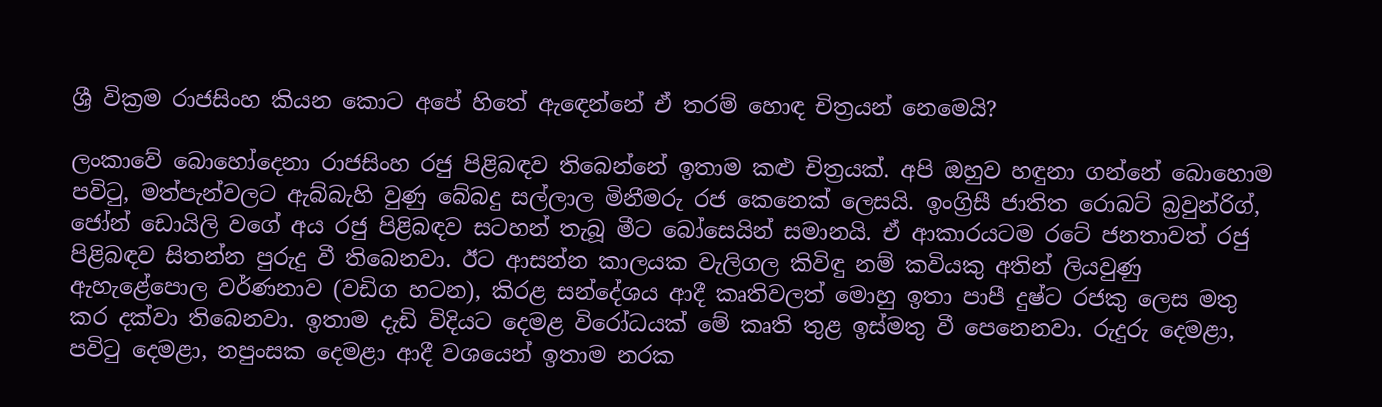ශ්‍රී වික්‍රම රාජසිංහ කියන කොට අපේ හිතේ ඇඳෙන්නේ ඒ තරම් හොඳ චිත්‍රයන් නෙමෙයි?

ලංකාවේ බොහෝදෙනා රාජසිංහ රජු පිළිබඳව තිබෙන්නේ ඉතාම කළු චිත්‍රයක්. අපි ඔහුව හඳුනා ගන්නේ බොහොම පවිටු, මත්පැන්වලට ඇබ්බැහි වුණු බේබදු සල්ලාල මිනීමරු රජ කෙනෙක් ලෙසයි. ඉංග්‍රිසී ජාතිත රොබට් බ්‍රවුන්රිග්, ජෝන් ඩොයිලි වගේ අය රජු පිළිබඳව සටහන් තැබූ මීට බෝසෙයින් සමානයි. ඒ ආකාරයටම රටේ ජනතාවත් රජු පිළිබඳව සිතන්න පුරුදු වී තිබෙනවා. ඊට ආසන්න කාලයක වැලිගල කිවිඳු නම් කවියකු අතින් ලියවුණු ඇහැළේපොල වර්ණනාව (වඩිග හටන), කිරළ සන්දේශය ආදී කෘතිවලත් මොහු ඉතා පාපී දුෂ්ට රජකු ලෙස මතු කර දක්වා තිබෙනවා. ඉතාම දැඩි විදියට දෙමළ විරෝධයක් මේ කෘති තුළ ඉස්මතු වී පෙනෙනවා. රුදුරු දෙමළා, පවිටු දෙමළා, නපුංසක දෙමළා ආදී වශයෙන් ඉතාම නරක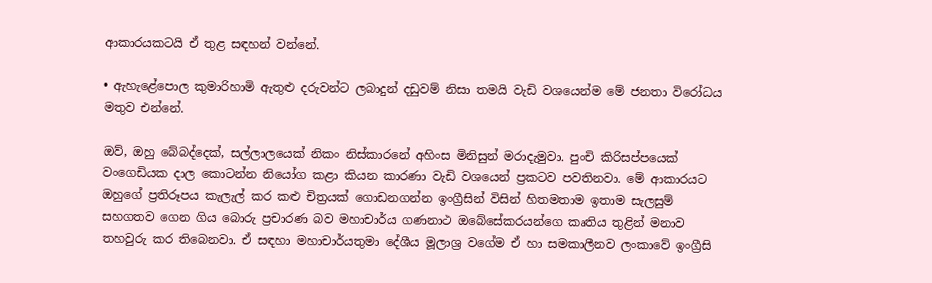ආකාරයකටයි ඒ තුළ සඳහන් වන්නේ.

• ඇහැළේපොල කුමාරිහාමි ඇතුළු දරුවන්ට ලබාදුන් දඩුවම් නිසා තමයි වැඩි වශයෙන්ම මේ ජනතා විරෝධය මතුව එන්නේ.

ඔව්, ඔහු බේබද්දෙක්, සල්ලාලයෙක් නිකං නිස්කාරනේ අහිංස මිනිසුන් මරාදැමුවා. පුංචි කිරිසප්පයෙක් වංගෙඩියක දාල කොටන්න නියෝග කළා කියන කාරණා වැඩි වශයෙන් ප්‍රකටව පවතිනවා. මේ ආකාරයට ඔහුගේ ප්‍රතිරූපය කැලැල් කර කළු චිත්‍රයක් ගොඩනගන්න ඉංග්‍රීසින් විසින් හිතමතාම ඉතාම සැලසුම් සහගතව ගෙන ගිය බොරු ප්‍රචාරණ බව මහාචාර්ය ගණනාථ ඔබේසේකරයන්ගෙ කෘතිය තුළින් මනාව තහවුරු කර තිබෙනවා. ඒ සඳහා මහාචාර්යතුමා දේශීය මූලාශ්‍ර වගේම ඒ හා සමකාලීනව ලංකාවේ ඉංග්‍රීසි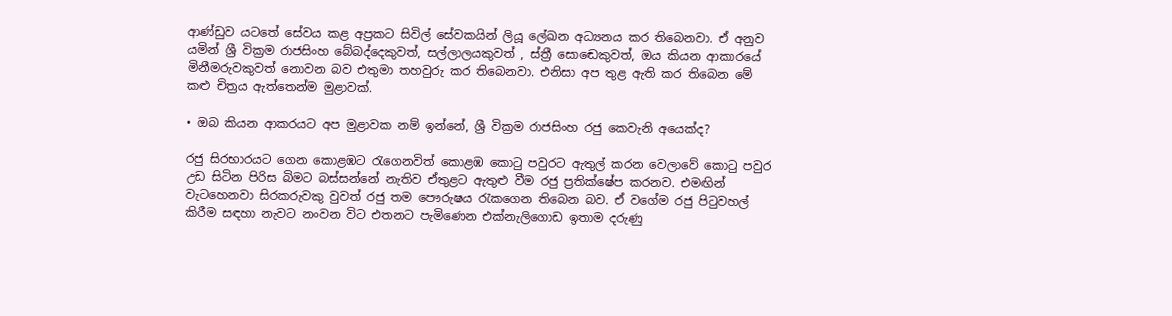ආණ්ඩුව යටතේ සේවය කළ අප්‍රකට සිවිල් සේවකයින් ලියූ ලේඛන අධ්‍යනය කර තිබෙනවා. ඒ අනුව යමින් ශ්‍රී වික්‍රම රාජසිංහ බේබද්දෙකුවත්, සල්ලාලයකුවත් , ස්ත්‍රී සොඬෙකුවත්, ඔය කියන ආකාරයේ මිනීමරුවකුවත් නොවන බව එතුමා තහවුරු කර තිබෙනවා. එනිසා අප තුළ ඇති කර තිබෙන මේ කළු චිත්‍රය ඇත්තෙන්ම මුළාවක්.

• ඔබ කියන ආකරයට අප මුළාවක නම් ඉන්නේ, ශ්‍රී වික්‍රම රාජසිංහ රජු කෙවැනි අයෙක්ද?

රජු සිරභාරයට ගෙන කොළඹට රැගෙනවිත් කොළඹ කොටු පවුරට ඇතුල් කරන වෙලා‍වේ කොටු පවුර උඩ සිටින පිරිස බිමට බස්සන්නේ නැතිව ඒතුළට ඇතුළු වීම රජු ප්‍රතික්ෂේප කරනව. එමඟින් වැටහෙනවා සිරකරුවකු වුවත් රජු තම පෞරුෂය රැකගෙන තිබෙන බව. ඒ වගේම රජු පිටුවහල් කිරීම සඳහා නැවට නංවන විට එතනට පැමිණෙන එක්නැලිගොඩ ඉතාම දරුණු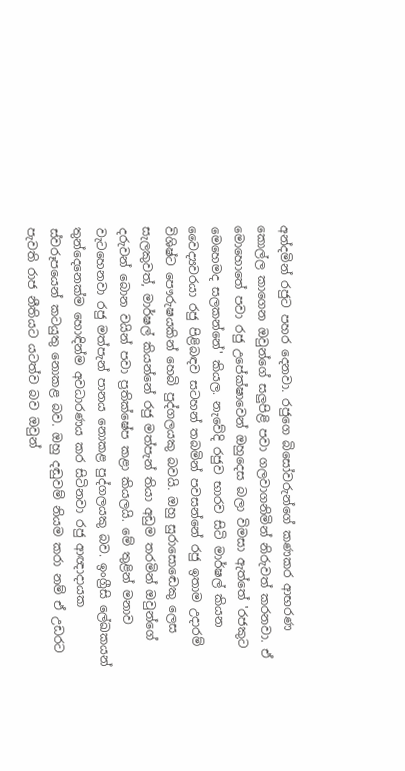අන්දමින් රජුට පහර දෙනවා. රජුගෙ බිසෝවරුන්ගේ කණකර ආභරණ කොල්ල කාගෙන ඔවුන්ගේ සලුපිළි පවා ගලවාගනිමින් නිරුවත් කරනවා. ඒ මොහොතේ පවා රජු උපේක්ෂාවෙන් ඔහුදෙස බලා විමසා ඇත්තේ 'රජකුට මෙහෙමද සලකන්නේ' කියල. නැවේදි රජුව භාරව සිටි මාර්ෂල් කියන වෛද්‍යවරයා රජු පිළිබඳව සටහන් තබමින් පවසන්නේ රජු ඉතාම උදාරම් විශිෂ්ට පෞරුෂයකින් හෙබි පුද්ගලයකු බවයි. ඔහු සුරාසොඬෙකු ලෙස සැලකුවත්, මාර්ෂල් කියන්නේ රජු මත්පැන් තියා අඩුම තරමින් ඔවුන්ගේ දරුවන් බොන වයින් පවා ප්‍රතික්ෂේප කළා කියලයි. මේ තුළින් මනාව වැටහෙනවා රජු මත්පැන් පානය නොකළ පුද්ගලයකු බව. ඉංග්‍රීසි ලේඛකයන් තුන්දෙනෙක්ම හොඳින්ම අවධාරණය කර සිටිනවා රජු ආඥාදායක ස්වරූපයෙන් කටයුතු නොකළ බව. ඔහු දඬුවම් නියම කරා නම් ඒ උඩරට පැවති රාජ නීතියට යටත්ව බව ඔවුන්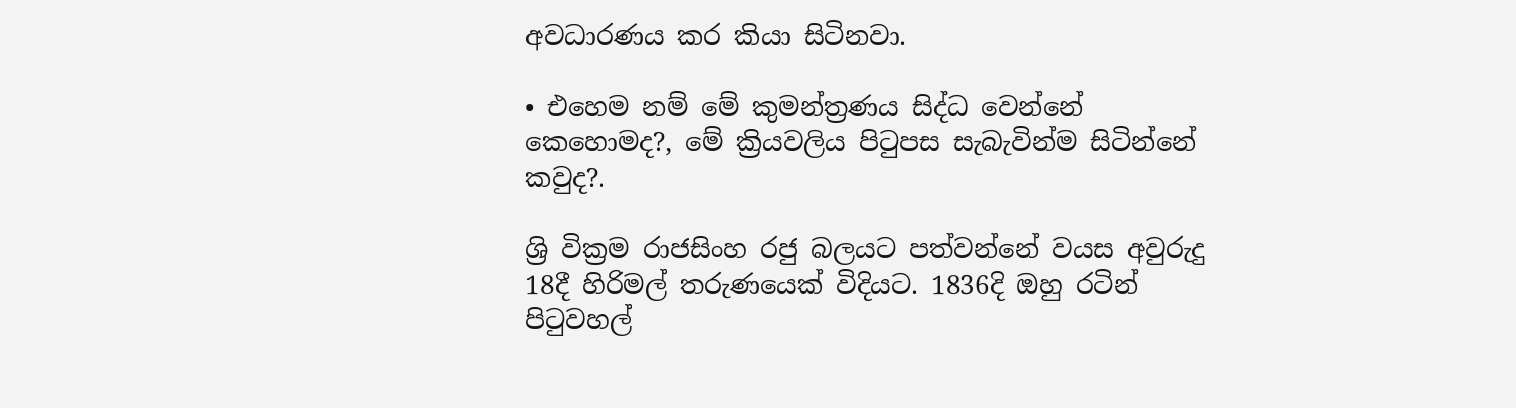අවධාරණය කර කියා සිටිනවා.

• එහෙම නම් මේ කුමන්ත්‍රණය සිද්ධ වෙන්නේ කෙහොමද?, මේ ක්‍රියවලිය පිටුපස සැබැවින්ම සිටින්නේ කවුද?.

ශ්‍රි වික්‍රම රාජසිංහ රජු බලයට පත්වන්නේ වයස අවුරුදු 18දී හිරිමල් තරුණයෙක් විදියට. 1836දි ඔහු රටින් පිටුවහල්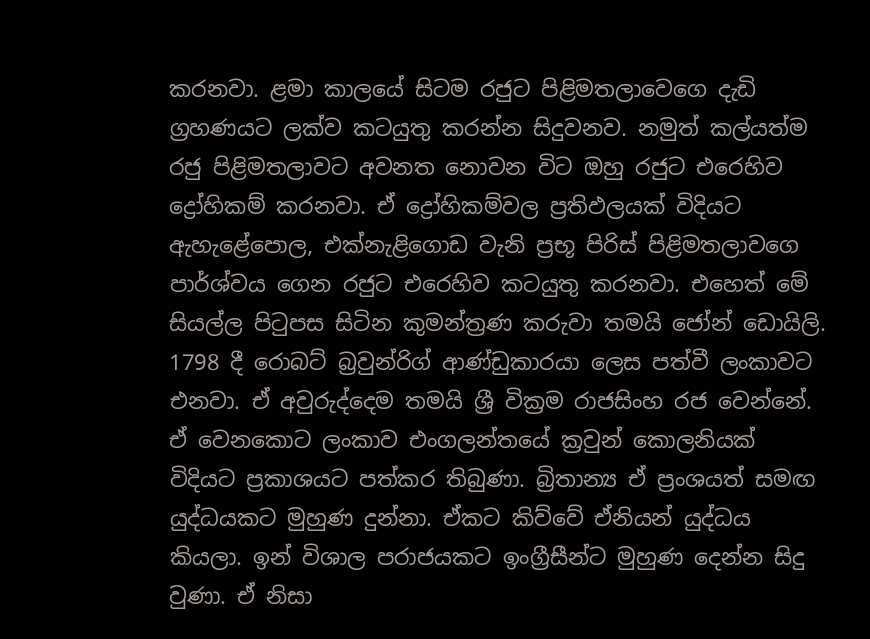කරනවා. ළමා කාලයේ සිටම රජුට පිළිමතලාවෙගෙ දැඩි ග්‍රහණයට ලක්ව කටයුතු කරන්න සිදුවනව. නමුත් කල්යත්ම රජු පිළිමතලාවට අවනත නොවන විට ඔහු රජුට එරෙහිව ද්‍රෝහිකම් කරනවා. ඒ ද්‍රෝහිකම්වල ප්‍රතිඵලයක් විදියට ඇහැළේපොල, එක්නැළිගොඩ වැනි ප්‍රභූ පිරිස් පිළිමතලාවගෙ පාර්ශ්වය ගෙන රජුට එරෙහිව කටයුතු කරනවා. එහෙත් මේ සියල්ල පිටුපස සිටින කුමන්ත්‍රණ කරුවා තමයි ජෝන් ඩොයිලි. 1798 දී රොබට් බ්‍රවුන්රිග් ආණ්ඩුකාරයා ලෙස පත්වී ලංකාවට එනවා. ඒ අවුරුද්දෙම තමයි ශ්‍රී වික්‍රම රාජසිංහ රජ වෙන්නේ. ඒ වෙනකොට ලංකාව එංගලන්තයේ ක්‍රවුන් කොලනියක් විදියට ප්‍රකාශයට පත්කර තිබුණා. බ්‍රිතාන්‍ය ඒ ප්‍රංශයත් සමඟ යුද්ධයකට මුහුණ දුන්නා. ඒකට කිව්වේ ඒනියන් යුද්ධය කියලා. ඉන් විශාල පරාජයකට ඉංග්‍රීසීන්ට මුහුණ දෙන්න සිදු වුණා. ඒ නිසා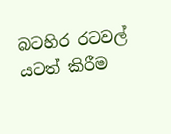බටහිර රටවල් යටත් කිරීම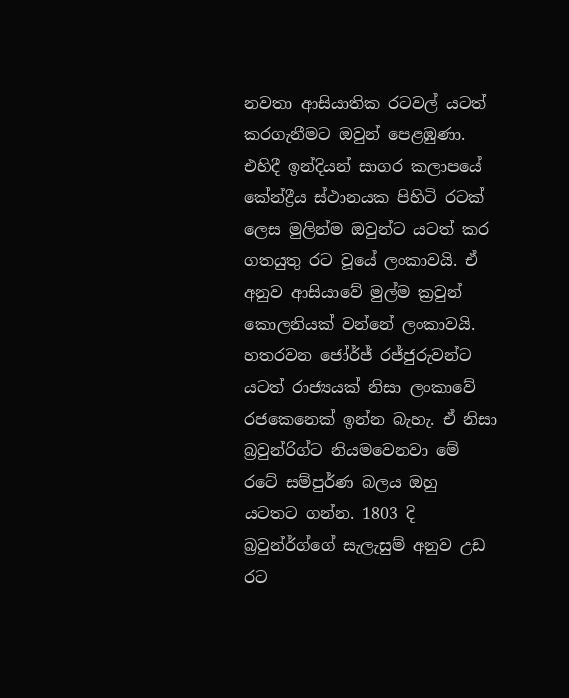නවතා ආසියාතික රටවල් යටත් කරගැනීමට ඔවුන් පෙළඹුණා. එහිදී ඉන්දියන් සාගර කලාපයේ කේන්ද්‍රීය ස්ථානයක පිහිටි රටක් ලෙස මුලින්ම ඔවුන්ට යටත් කර ගතයුතු රට වූයේ ලංකාවයි. ඒ අනුව ආසියාවේ මුල්ම ක්‍රවුන් කොලනියක් වන්නේ ලංකාවයි. හතරවන ජෝර්ජ් රජ්ජුරුවන්ට යටත් රාජ්‍යයක් නිසා ලංකාවේ රජකෙනෙක් ඉන්න බැහැ. ඒ නිසා බ්‍රවුන්රිග්ට නියමවෙනවා මේ රටේ සම්පුර්ණ බලය ඔහු යටතට ගන්න. 1803 දි බ්‍රවුන්ර්ග්ගේ සැලැසුම් අනුව උඩ රට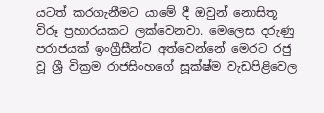යටත් කරගැනීමට යාමේ දී ඔවුන් නොසිතූ විරූ ප්‍රහාරයකට ලක්වෙනවා. මෙලෙස දරුණු පරාජයක් ඉංග්‍රීසීන්ට අත්වෙන්නේ මෙරට රජු වූ ශ්‍රී වික්‍රම රාජසිංහගේ සූක්ෂ්ම වැඩපිළිවෙල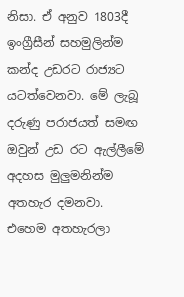නිසා. ඒ අනුව 1803දී ඉංග්‍රීසීන් සහමුලින්ම කන්ද උඩරට රාජ්‍යට යටත්වෙනවා. මේ ලැබූ දරුණු පරාජයත් සමඟ ඔවුන් උඩ රට ඇල්ලීමේ අදහස මුලුමනින්ම අතහැර දමනවා. එහෙම අතහැරලා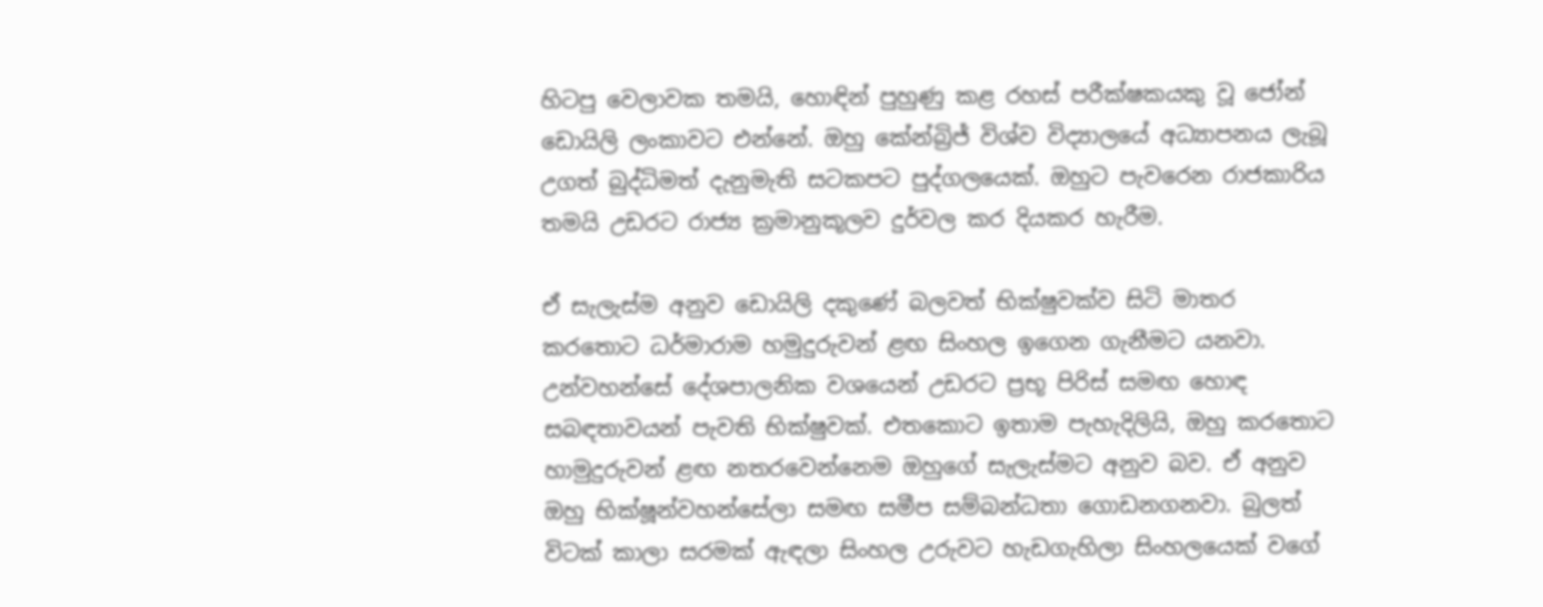හිටපු වෙලාවක තමයි, හොඳින් පුහුණු කළ රහස් පරීක්ෂකයකු වූ ජෝන් ඩොයිලි ලංකාවට එන්නේ. ඔහු කේන්බ්‍රිජ් විශ්ව විද්‍යාලයේ අධ්‍යාපනය ලැබූ උගත් බුද්ධිමත් දැනුමැති සටකපට පුද්ගලයෙක්. ඔහුට පැවරෙන රාජකාරිය තමයි උඩරට රාජ්‍ය ක්‍රමානුකූලව දුර්වල කර දියකර හැරීම.

ඒ සැලැස්ම අනුව ඩොයිලි දකුණේ බලවත් භික්ෂුවක්ව සිටි මාතර කරතොට ධර්මාරාම හමුදුරුවන් ළඟ සිංහල ඉගෙන ගැනීමට යනවා. උන්වහන්සේ දේශපාලනික වශයෙන් උඩරට ප්‍රභූ පිරිස් සමඟ හොඳ සබඳතාවයන් පැවති භික්ෂුවක්. එතකොට ඉතාම පැහැදිලියි, ඔහු කරතොට හාමුදුරුවන් ළඟ නතරවෙන්නෙම ඔහුගේ සැලැස්මට අනුව බව. ඒ අනුව ඔහු භික්ෂූන්වහන්සේලා සමඟ සමීප සම්බන්ධතා ගොඩනගනවා. බුලත් විටක් කාලා සරමක් ඇඳලා සිංහල උරුවට හැඩගැහිලා සිංහලයෙක් වගේ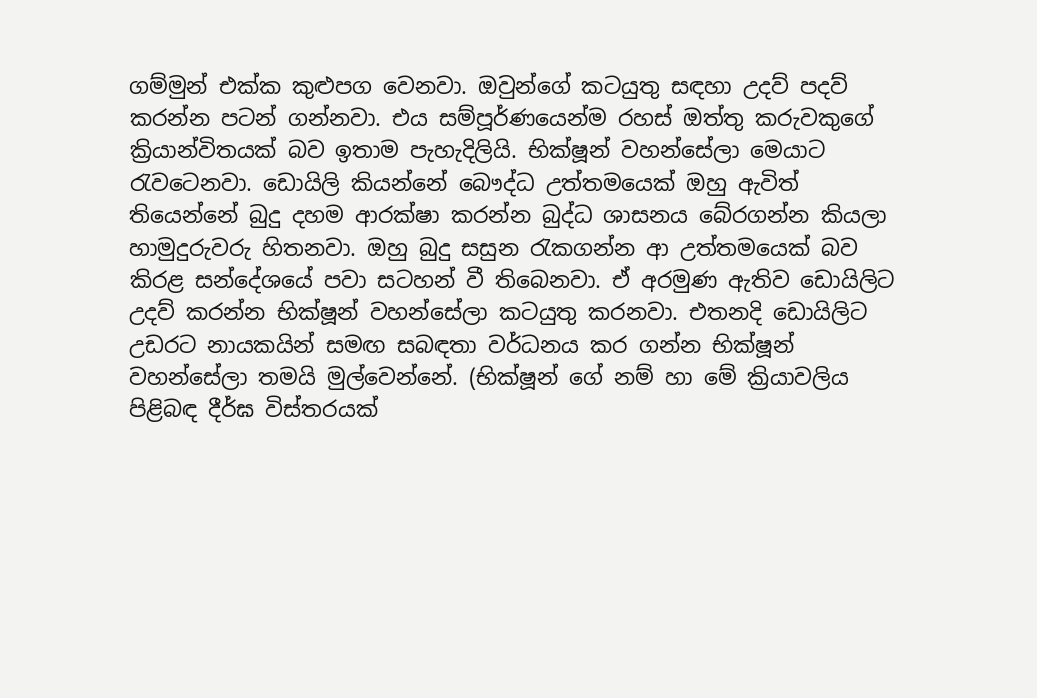ගම්මුන් එක්ක කුළුපග වෙනවා. ඔවුන්ගේ කටයුතු සඳහා උදව් පදව් කරන්න පටන් ගන්නවා. එය සම්පූර්ණයෙන්ම රහස් ඔත්තු කරුවකුගේ ක්‍රියාන්විතයක් බව ඉතාම පැහැදිලියි. භික්ෂූන් වහන්සේලා මෙයාට රැවටෙනවා. ඩොයිලි කියන්නේ බෞද්ධ උත්තමයෙක් ඔහු ඇවිත් තියෙන්නේ බුදු දහම ආරක්ෂා කරන්න බුද්ධ ශාසනය බේරගන්න කියලා හාමුදුරුවරු හිතනවා. ඔහු බුදු සසුන රැකගන්න ආ උත්තමයෙක් බව කිරළ සන්දේශයේ පවා සටහන් වී තිබෙනවා. ඒ අරමුණ ඇතිව ඩොයිලිට උදව් කරන්න භික්ෂූන් වහන්සේලා කටයුතු කරනවා. එතනදි ඩොයිලිට උඩරට නායකයින් සමඟ සබඳතා වර්ධනය කර ගන්න භික්ෂූන් වහන්සේලා තමයි මුල්වෙන්නේ. (භික්ෂූන් ගේ නම් හා මේ ක්‍රියාවලිය පිළිබඳ දීර්ඝ විස්තරයක්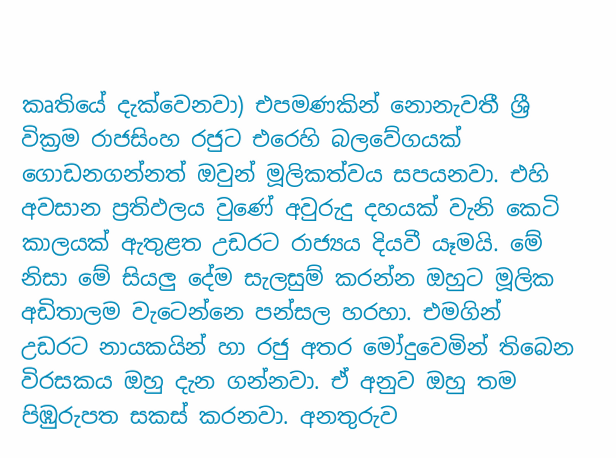කෘතියේ දැක්වෙනවා) එපමණකින් නොනැවතී ශ්‍රී වික්‍රම රාජසිංහ රජුට එරෙහි බලවේගයක් ගොඩනගන්නත් ඔවුන් මූලිකත්වය සපයනවා. එහි අවසාන ප්‍රතිඵලය වුණේ අවුරුදු දහයක් වැනි කෙටි කාලයක් ඇතුළත උඩරට රාජ්‍යය දියවී යෑමයි. මේ නිසා මේ සියලු දේම සැලසුම් කරන්න ඔහුට මූලික අඩිතාලම වැටෙන්නෙ පන්සල හරහා. එමගින් උඩරට නායකයින් හා රජු අතර මෝදුවෙමින් තිබෙන විරසකය ඔහු දැන ගන්නවා. ඒ අනුව ඔහු තම පිඹුරුපත සකස් කරනවා. අනතුරුව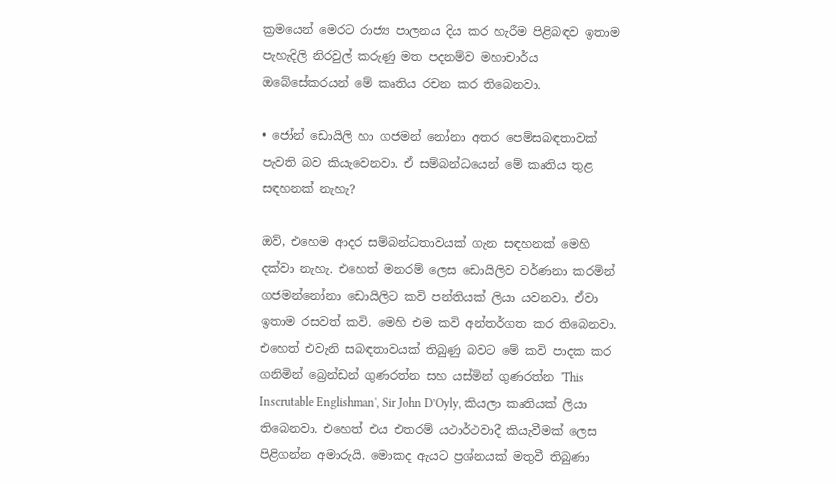ක්‍රමයෙන් මෙරට රාජ්‍ය පාලනය දිය කර හැරීම පිළිබඳව ඉතාම පැහැදිලි නිරවුල් කරුණු මත පදනම්ව මහාචාර්ය ඔබේසේකරයන් මේ කෘතිය රචන කර තිබෙනවා.

• ජෝන් ඩොයිලි හා ගජමන් නෝනා අතර පෙම්සබඳතාවක් පැවති බව කියැවෙනවා. ඒ සම්බන්ධයෙන් මේ කෘතිය තුළ සඳහනක් නැහැ?

ඔව්, එහෙම ආදර සම්බන්ධතාවයක් ගැන සඳහනක් මෙහි දක්වා නැහැ. එහෙත් මනරම් ලෙස ඩොයිලිව වර්ණනා කරමින් ගජමන්නෝනා ඩොයිලිට කවි පන්තියක් ලියා යවනවා. ඒවා ඉතාම රසවත් කවි. මෙහි එම කවි අන්තර්ගත කර තිබෙනවා. එහෙත් එවැනි සබඳතාවයක් තිබුණු බවට මේ කවි පාදක කර ගනිමින් බ්‍රෙන්ඩන් ගුණරත්න සහ යස්මින් ගුණරත්න 'This Inscrutable Englishman', Sir John D’Oyly, කියලා කෘතියක් ලියා තිබෙනවා. එහෙත් එය එතරම් යථාර්ථවාදී කියැවීමක් ලෙස පිළිගන්න අමාරුයි. මොකද ඇයට ප්‍රශ්නයක් මතුවී තිබුණා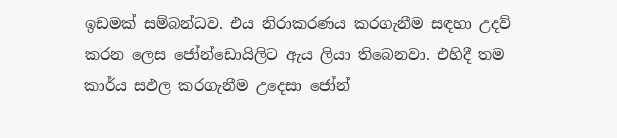ඉඩමක් සම්බන්ධව. එය නිරාකරණය කරගැනීම සඳහා උදව් කරන ලෙස ජෝන්ඩොයිලිට ඇය ලියා තිබෙනවා. එහිදී තම කාර්ය සඵල කරගැනීම උදෙසා ජෝන්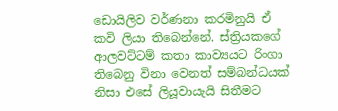ඩොයිලිව වර්ණනා කරමිනුයි ඒ කවි ලියා තිබෙන්නේ. ස්ත්‍රියකගේ ආලවට්ටම් කතා කාව්‍යයට රිංගා තිබෙනු විනා වෙනත් සම්බන්ධයක් නිසා එසේ ලියූවායැයි සිතීමට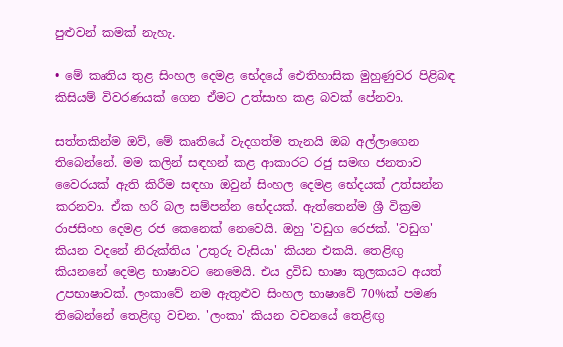පුළුවන් කමක් නැහැ.

• මේ කෘතිය තුළ සිංහල දෙමළ භේදයේ ඓතිහාසික මුහුණුවර පිළිබඳ කිසියම් විවරණයක් ගෙන ඒමට උත්සාහ කළ බවක් පේනවා.

සත්තකින්ම ඔව්, මේ කෘතියේ වැදගත්ම තැනයි ඔබ අල්ලාගෙන තිබෙන්නේ. මම කලින් සඳහන් කළ ආකාරට රජු සමඟ ජනතාව වෛරයක් ඇති කිරීම සඳහා ඔවුන් සිංහල දෙමළ භේදයක් උත්සන්න කරනවා. ඒක හරි බල සම්පන්න භේදයක්. ඇත්තෙන්ම ශ්‍රී වික්‍රම රාජසිංහ දෙමළ රජ කෙනෙක් නෙවෙයි. ඔහු 'වඩුග ර‍ෙජක්. 'වඩුග' කියන වදනේ නිරුක්තිය 'උතුරු වැසියා' කියන එකයි. තෙළිඟු කියනනේ දෙමළ භාෂාවට නෙමෙයි. එය ද්‍රවිඩ භාෂා කුලකයට අයත් උපභාෂාවක්. ලංකාවේ නම ඇතුළුව සිංහල භාෂාවේ 70%ක් පමණ තිබෙන්නේ තෙළිඟු වචන. 'ලංකා' කියන වචනයේ තෙළිඟු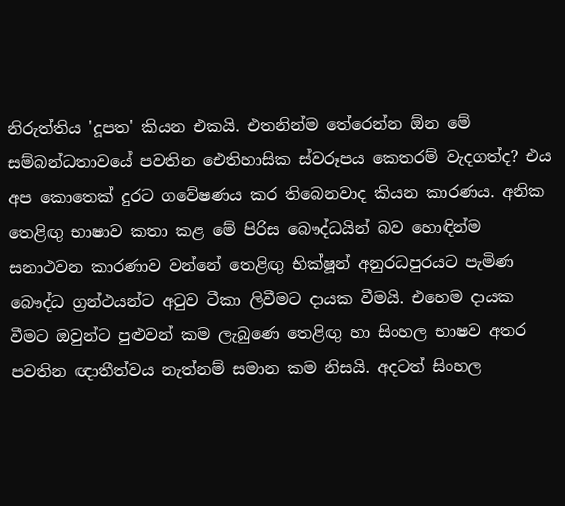නිරුත්තිය 'දූපත' කියන එකයි. එතනින්ම තේරෙන්න ඕන මේ සම්බන්ධතාවයේ පවතින ඓතිහාසික ස්වරූපය කෙතරම් වැදගත්ද? එය අප කොතෙක් දුරට ගවේෂණය කර තිබෙනවාද කියන කාරණය. අනික තෙළිඟු භාෂාව කතා කළ මේ පිරිස බෞද්ධයින් බව හොඳින්ම සනාථවන කාරණාව වන්නේ තෙළිඟු භික්ෂූන් අනුරධපුරයට පැමිණ බෞද්ධ ග්‍රන්ථයන්ට අටුව ටීකා ලිවීමට දායක වීමයි. එහෙම දායක වීමට ඔවුන්ට පුළුවන් කම ලැබුණෙ තෙළිඟු හා සිංහල භාෂව අතර පවතින ඥාතීත්වය නැත්නම් සමාන කම නිසයි. අදටත් සිංහල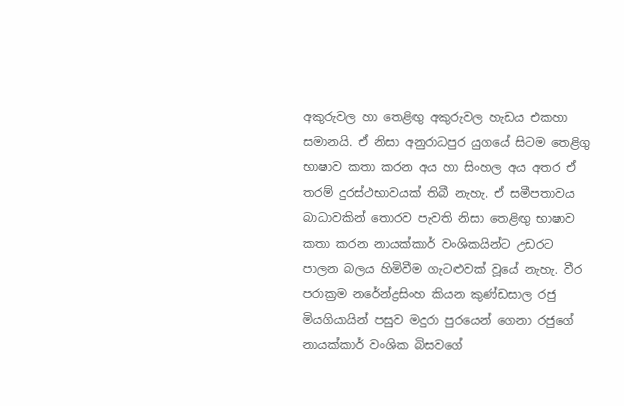අකුරුවල හා තෙළිඟු අකුරුවල හැඩය එකහා සමානයි. ඒ නිසා අනුරාධපුර යුගයේ සිටම තෙළිගු භාෂාව කතා කරන අය හා සිංහල අය අතර ඒ තරම් දුරස්ථභාවයක් තිබී නැහැ. ඒ සමීපතාවය බාධාවකින් තොරව පැවති නිසා තෙළිඟු භාෂාව කතා කරන නායක්කාර් වංශිකයින්ට උඩරට පාලන බලය හිමිවීම ගැටළුවක් වූයේ නැහැ. වීර පරාක්‍රම නරේන්ද්‍රසිංහ කියන කුණ්ඩසාල රජු මියගියායින් පසුව මදුරා පුරයෙන් ගෙනා රජුගේ නායක්කාර් වංශික බිසවගේ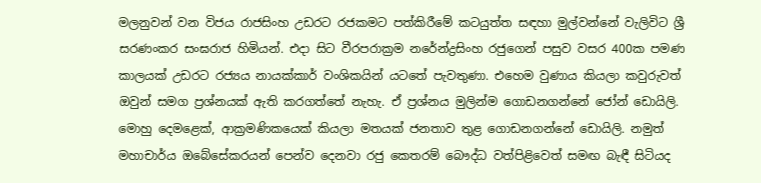මලනුවන් වන විජය රාජසිංහ උඩරට රජකමට පත්කිරීමේ කටයුත්ත සඳහා මුල්වන්නේ වැලිවිට ශ්‍රී සරණංකර සංඝරාජ හිමියන්. එදා සිට වීරපරාක්‍රම නරේන්ද්‍රසිංහ රජුගෙන් පසුව වසර 400ක පමණ කාලයක් උඩරට රජ්‍යය නායක්කාර් වංශිකයින් යටතේ පැවතුණා. එහෙම වුණාය කියලා කවුරුවත් ඔවුන් සමග ප්‍රශ්නයක් ඇති කරගත්තේ නැහැ. ඒ ප්‍රශ්නය මුලින්ම ගොඩනගන්නේ ජෝන් ඩොයිලි. මොහු දෙමළෙක්, ආක්‍රමණිකයෙක් කියලා මතයක් ජනතාව තුළ ගොඩනගන්නේ ඩොයිලි. නමුත් මහාචාර්ය ඔබේසේකරයන් පෙන්ව දෙනවා රජු කෙතරම් බෞද්ධ වත්පිළිවෙත් සමඟ බැඳී සිටියද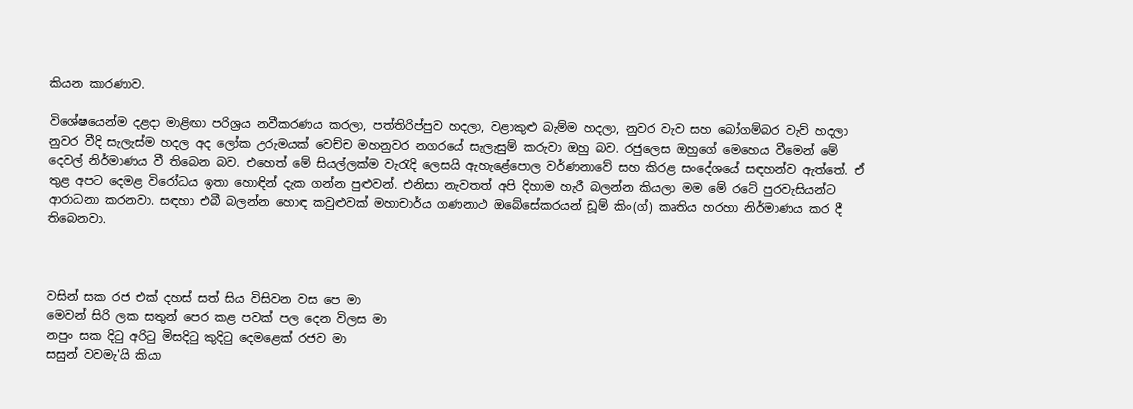කියන කාරණාව.

විශේෂයෙන්ම දළදා මාළිඟා පරිශ්‍රය නවීකරණය කරලා, පත්තිරිප්පුව හදලා, වළාකුළු බැම්ම හදලා, නුවර වැව සහ බෝගම්බර වැව් හදලා නුවර වීදි සැලැස්ම හදල අද ලෝක උරුමයක් වෙච්ච මහනුවර නගරයේ සැලැසුම් කරුවා ඔහු බව. රජුලෙස ඔහුගේ මෙහෙය වීමෙන් මේ දෙවල් නිර්මාණය වී තිබෙන බව. එහෙත් මේ සියල්ලක්ම වැරැදි ලෙසයි ඇහැළේපොල වර්ණනාවේ සහ කිරළ සංදේශයේ සඳහන්ව ඇත්තේ. ඒ තුළ අපට දෙමළ විරෝධය ඉතා හොඳින් දැක ගන්න පුළුවන්. එනිසා නැවතත් අපි දිහාම හැරී බලන්න කියලා මම මේ රටේ පුරවැසියන්ට ආරාධනා කරනවා. සඳහා එබී බලන්න හොඳ කවුළුවක් මහාචාර්ය ගණනාථ ඔබේසේකරයන් ඩූම් කිං(ග්) කෘතිය හරහා නිර්මාණය කර දී තිබෙනවා.



වසින් සක රජ එක් දහස් සත් සිය විසිවන වස පෙ මා
මෙවන් සිරි ලක සතුන් පෙර කළ පවක් පල දෙන විලස මා
නපුං සක දිටු අරිටු මිසදිටු කුදිටු දෙමළෙක් රජව මා
සසුන් වවමැ'යි කියා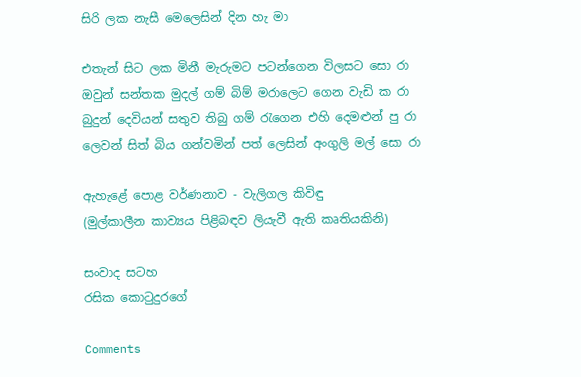සිරි ලක නැසී මෙලෙසින් දින හැ මා

එතැන් සිට ලක මිනී මැරුමට පටන්ගෙන විලසට සො රා
ඔවුන් සන්තක මුදල් ගම් බිම් මරාලෙට ගෙන වැඩි ක රා
බුදුන් දෙවියන් සතුව තිබු ගම් රැගෙන එහි දෙමළුන් පු රා
ලෙවන් සිත් බිය ගන්වමින් පත් ලෙසින් අංගුලි මල් සො රා

ඇහැළේ පොළ වර්ණනාව - වැලිගල කිවිඳු
(මුල්කාලීන කාව්‍යය පිළිබඳව ලියැවී ඇති කෘතියකිනි)

සංවාද සටහ
රසික කොටුදුරගේ

Comments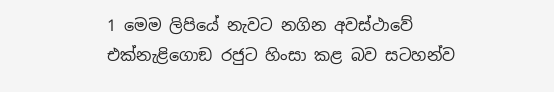1 මෙම ලිපියේ නැවට නගින අවස්ථාවේ එක්නැළිගොඞ රජුට හිංසා කළ බව සටහන්ව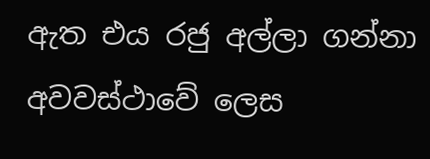ඇත එය රජු අල්ලා ගන්නා අවවස්ථාවේ ලෙස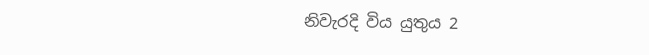නිවැරදි විය යුතුය 2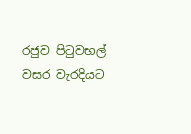රජුව පිටුවභල් වසර වැරදියට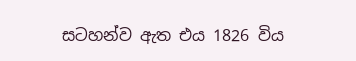සටහන්ව ඇත එය 1826 විය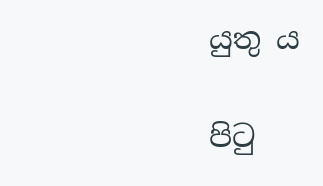යුතු ය

පිටු